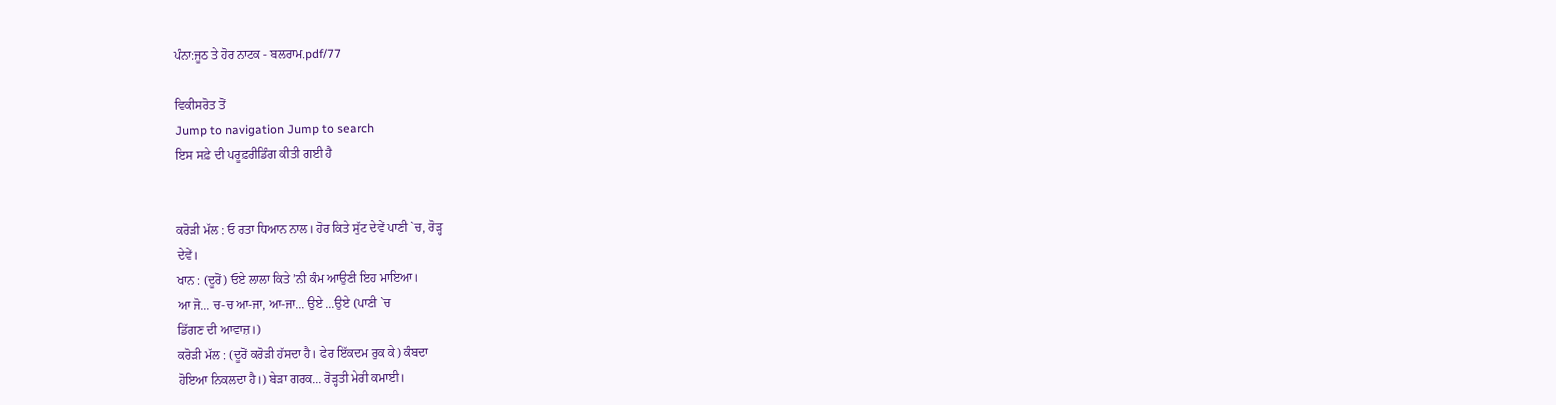ਪੰਨਾ:ਜੂਠ ਤੇ ਹੋਰ ਨਾਟਕ - ਬਲਰਾਮ.pdf/77

ਵਿਕੀਸਰੋਤ ਤੋਂ
Jump to navigation Jump to search
ਇਸ ਸਫ਼ੇ ਦੀ ਪਰੂਫ਼ਰੀਡਿੰਗ ਕੀਤੀ ਗਈ ਹੈ


ਕਰੋੜੀ ਮੱਲ : ਓ ਰਤਾ ਧਿਆਨ ਨਾਲ। ਹੋਰ ਕਿਤੇ ਸੁੱਟ ਦੇਵੇਂ ਪਾਣੀ `ਚ, ਰੋੜ੍ਹ
ਦੇਵੇਂ।
ਖਾਨ : (ਦੂਰੋਂ) ਓਏ ਲਾਲਾ ਕਿਤੇ ’ਨੀ ਕੰਮ ਆਉਣੀ ਇਹ ਮਾਇਆ।
ਆ ਜੋ... ਚ-ਚ ਆ-ਜਾ, ਆ-ਜਾ... ਉਏ ...ਉਏ (ਪਾਣੀ `ਚ
ਡਿੱਗਣ ਦੀ ਆਵਾਜ਼।)
ਕਰੋੜੀ ਮੱਲ : (ਦੂਰੋਂ ਕਰੋੜੀ ਹੱਸਦਾ ਹੈ। ਫੇਰ ਇੱਕਦਮ ਰੁਕ ਕੇ) ਕੰਬਦਾ
ਹੋਇਆ ਨਿਕਲਦਾ ਹੈ।) ਬੇੜਾ ਗਰਕ... ਰੋੜ੍ਹਤੀ ਮੇਰੀ ਕਮਾਈ।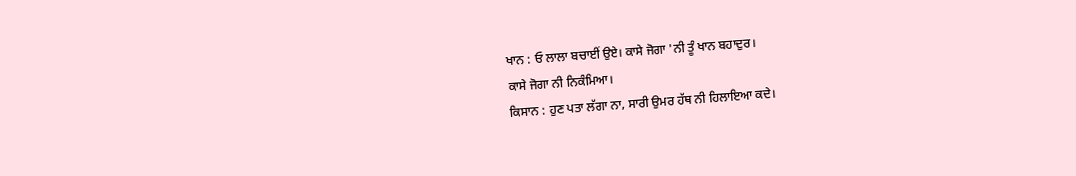ਖਾਨ : ਓ ਲਾਲਾ ਬਚਾਈਂ ਉਏ। ਕਾਸੇ ਜੋਗਾ 'ਨੀ ਤੂੰ ਖਾਨ ਬਹਾਦੁਰ।
ਕਾਸੇ ਜੋਗਾ ਨੀ ਨਿਕੰਮਿਆ।
ਕਿਸਾਨ : ਹੁਣ ਪਤਾ ਲੱਗਾ ਨਾ, ਸਾਰੀ ਉਮਰ ਹੱਥ ਨੀ ਹਿਲਾਇਆ ਕਦੇ।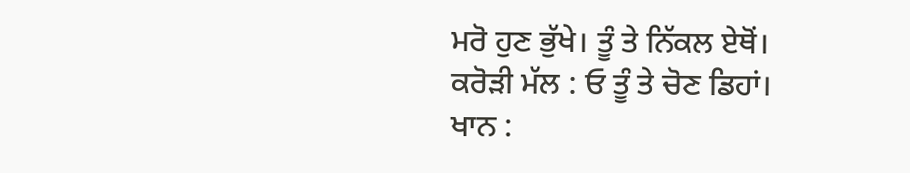ਮਰੋ ਹੁਣ ਭੁੱਖੇ। ਤੂੰ ਤੇ ਨਿੱਕਲ ਏਥੋਂ।
ਕਰੋੜੀ ਮੱਲ : ਓ ਤੂੰ ਤੇ ਚੋਣ ਡਿਹਾਂ।
ਖਾਨ :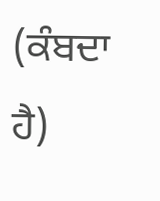(ਕੰਬਦਾ ਹੈ)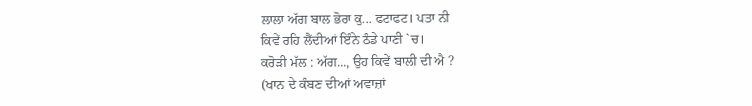ਲਾਲਾ ਅੱਗ ਬਾਲ ਭੋਰਾ ਕੁ... ਫਟਾਫਟ। ਪਤਾ ਨੀ
ਕਿਵੇਂ ਰਹਿ ਲੈਂਦੀਆਂ ਇੰਨੇ ਠੰਡੇ ਪਾਣੀ `ਚ।
ਕਰੋੜੀ ਮੱਲ : ਅੱਗ..., ਉਹ ਕਿਵੇਂ ਬਾਲੀ ਦੀ ਐ ?
(ਖਾਨ ਦੇ ਕੰਬਣ ਦੀਆਂ ਅਵਾਜ਼ਾਂ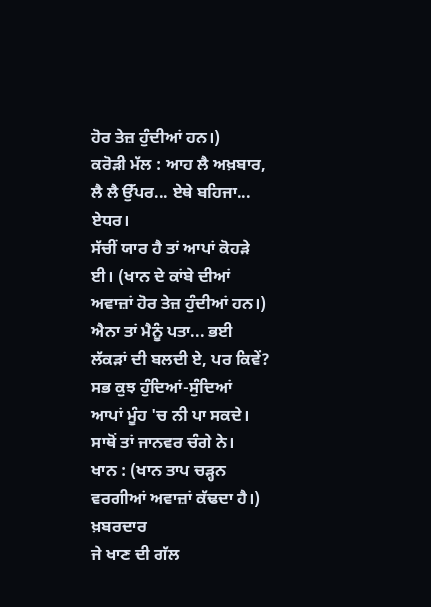ਹੋਰ ਤੇਜ਼ ਹੁੰਦੀਆਂ ਹਨ।)
ਕਰੋੜੀ ਮੱਲ : ਆਹ ਲੈ ਅਖ਼ਬਾਰ, ਲੈ ਲੈ ਉੱਪਰ... ਏਥੇ ਬਹਿਜਾ... ਏਧਰ।
ਸੱਚੀਂ ਯਾਰ ਹੈ ਤਾਂ ਆਪਾਂ ਕੋਹੜੇ ਈ। (ਖਾਨ ਦੇ ਕਾਂਬੇ ਦੀਆਂ
ਅਵਾਜ਼ਾਂ ਹੋਰ ਤੇਜ਼ ਹੁੰਦੀਆਂ ਹਨ।) ਐਨਾ ਤਾਂ ਮੈਨੂੰ ਪਤਾ... ਭਈ
ਲੱਕੜਾਂ ਦੀ ਬਲਦੀ ਏ, ਪਰ ਕਿਵੇਂ? ਸਭ ਕੁਝ ਹੁੰਦਿਆਂ-ਸੁੰਦਿਆਂ
ਆਪਾਂ ਮੂੰਹ 'ਚ ਨੀ ਪਾ ਸਕਦੇ। ਸਾਥੋਂ ਤਾਂ ਜਾਨਵਰ ਚੰਗੇ ਨੇ।
ਖਾਨ : (ਖਾਨ ਤਾਪ ਚੜ੍ਹਨ ਵਰਗੀਆਂ ਅਵਾਜ਼ਾਂ ਕੱਢਦਾ ਹੈ।) ਖ਼ਬਰਦਾਰ
ਜੇ ਖਾਣ ਦੀ ਗੱਲ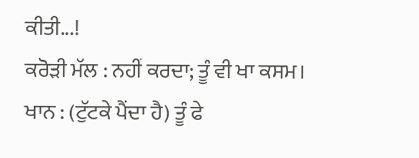ਕੀਤੀ...!
ਕਰੋੜੀ ਮੱਲ : ਨਹੀਂ ਕਰਦਾ; ਤੂੰ ਵੀ ਖਾ ਕਸਮ।
ਖਾਨ : (ਟੁੱਟਕੇ ਪੈਂਦਾ ਹੈ) ਤੂੰ ਫੇ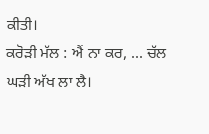ਕੀਤੀ।
ਕਰੋੜੀ ਮੱਲ : ਐਂ ਨਾ ਕਰ, ... ਚੱਲ ਘੜੀ ਅੱਖ ਲਾ ਲੈ।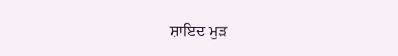ਸ਼ਾਇਦ ਮੁੜ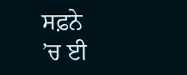ਸਫ਼ਨੇ
’ਚ ਈ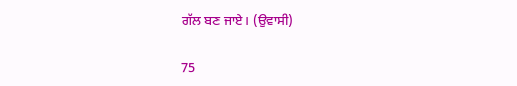ਗੱਲ ਬਣ ਜਾਏ। (ਉਵਾਸੀ)

75